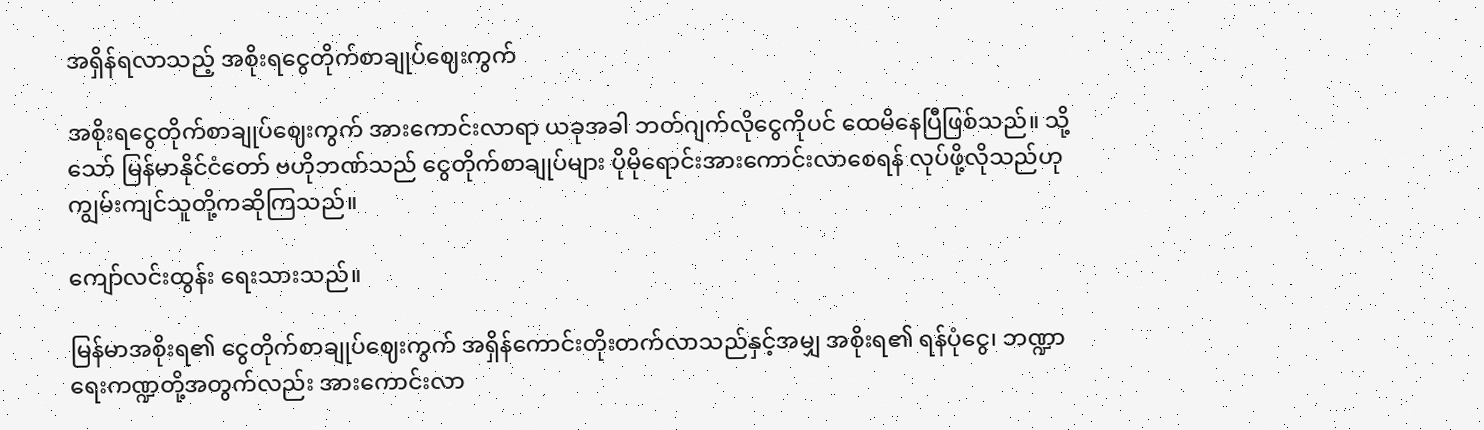အရှိန်ရလာသည့် အစိုးရငွေတိုက်စာချုပ်ဈေးကွက်

အစိုးရငွေတိုက်စာချုပ်ဈေးကွက် အားကောင်းလာရာ ယခုအခါ ဘတ်ဂျက်လိုငွေကိုပင် ထေမိနေပြီဖြစ်သည်။ သို့သော် မြန်မာနိုင်ငံတော် ဗဟိုဘဏ်သည် ငွေတိုက်စာချုပ်များ ပိုမိုရောင်းအားကောင်းလာစေရန် လုပ်ဖို့လိုသည်ဟု ကျွမ်းကျင်သူတို့ကဆိုကြသည်။

ကျော်လင်းထွန်း ရေးသားသည်။

မြန်မာအစိုးရ၏ ငွေတိုက်စာချုပ်ဈေးကွက် အရှိန်ကောင်းတိုးတက်လာသည်နှင့်အမျှ အစိုးရ၏ ရန်ပုံငွေ၊ ဘဏ္ဍာရေးကဏ္ဍတို့အတွက်လည်း အားကောင်းလာ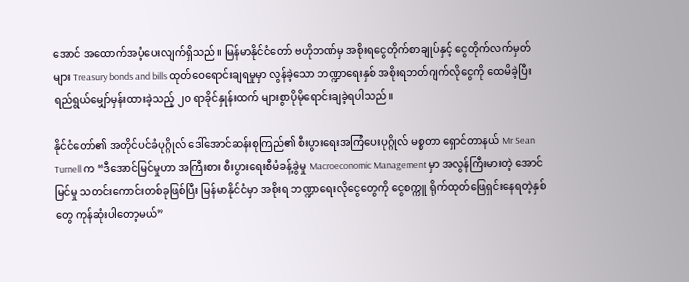အောင် အထောက်အပံ့ပေးလျက်ရှိသည်။ မြန်မာနိုင်ငံတော် ဗဟိုဘဏ်မှ အစိုးရငွေတိုက်စာချုပ်နှင့် ငွေတိုက်လက်မှတ်များ Treasury bonds and bills ထုတ်ဝေရောင်းချရမှုမှာ လွန်ခဲ့သော ဘဏ္ဍာရေးနှစ် အစိုးရဘတ်ဂျက်လိုငွေကို ထေမိခဲ့ပြီး ရည်ရွယ်မျှော်မှန်းထားခဲ့သည့် ၂၀ ရာခိုင်နှုန်းထက် များစွာပိုမိုရောင်းချခဲ့ရပါသည်။

နိုင်ငံတော်၏ အတိုင်ပင်ခံပုဂ္ဂိုလ် ဒေါ်အောင်ဆန်းစုကြည်၏ စီးပွားရေးအကြံပေးပုဂ္ဂိုလ် မစ္စတာ ရှောင်တာနယ် Mr Sean Turnell က “ဒီအောင်မြင်မှုဟာ အကြီးစား စီးပွားရေးစီမံခန့်ခွဲမှု Macroeconomic Management မှာ အလွန်ကြီးမားတဲ့ အောင်မြင်မှု သတင်းကောင်းတစ်ခုဖြစ်ပြီး မြန်မာနိုင်ငံမှာ အစိုးရ ဘဏ္ဍာရေးလိုငွေတွေကို ငွေစက္ကူ ရိုက်ထုတ်ဖြေရှင်းနေရတဲ့နှစ်တွေ ကုန်ဆုံးပါတော့မယ်”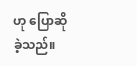ဟု ပြောဆိုခဲ့သည်။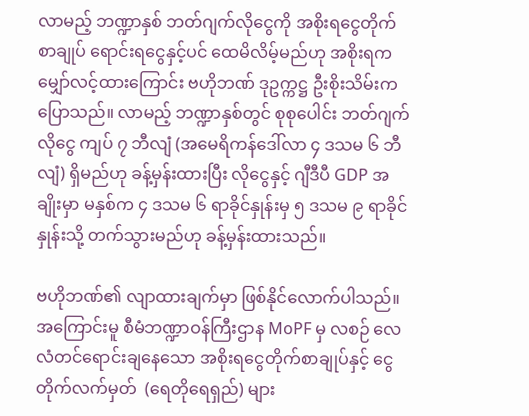လာမည့် ဘဏ္ဍာနှစ် ဘတ်ဂျက်လိုငွေကို အစိုးရငွေတိုက်စာချုပ် ရောင်းရငွေနှင့်ပင် ထေမိလိမ့်မည်ဟု အစိုးရက မျှော်လင့်ထားကြောင်း ဗဟိုဘဏ် ဒုဥက္ကဋ္ဌ ဦးစိုးသိမ်းကပြောသည်။ လာမည့် ဘဏ္ဍာနှစ်တွင် စုစုပေါင်း ဘတ်ဂျက်လိုငွေ ကျပ် ၇ ဘီလျံ (အမေရိကန်ဒေါ်လာ ၄ ဒသမ ၆ ဘီလျံ) ရှိမည်ဟု ခန့်မှန်းထားပြီး လိုငွေနှင့် ဂျီဒီပီ GDP အချိုးမှာ မနှစ်က ၄ ဒသမ ၆ ရာခိုင်နှုန်းမှ ၅ ဒသမ ၉ ရာခိုင်နှုန်းသို့ တက်သွားမည်ဟု ခန့်မှန်းထားသည်။

ဗဟိုဘဏ်၏ လျာထားချက်မှာ ဖြစ်နိုင်လောက်ပါသည်။ အကြောင်းမူ စီမံဘဏ္ဍာဝန်ကြီးဌာန MoPF မှ လစဉ် လေလံတင်ရောင်းချနေသော အစိုးရငွေတိုက်စာချုပ်နှင့် ငွေတိုက်လက်မှတ်  (ရေတိုရေရှည်) များ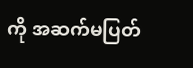ကို အဆက်မပြတ်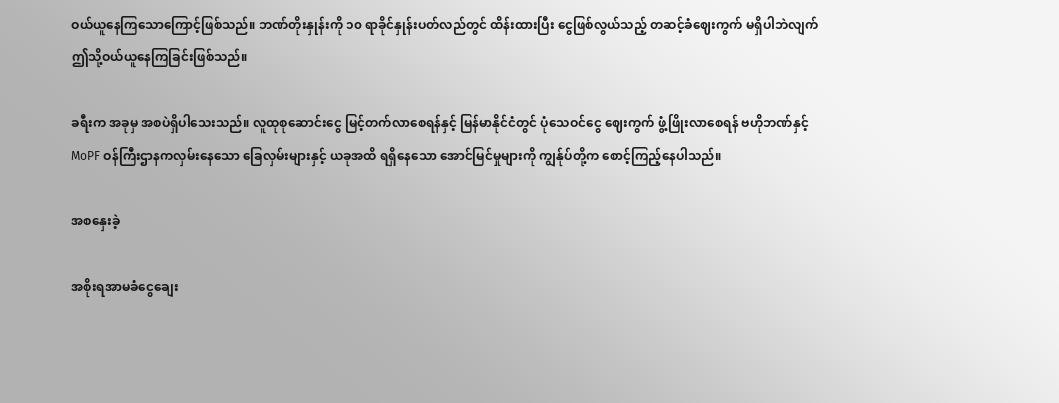ဝယ်ယူနေကြသောကြောင့်ဖြစ်သည်။ ဘဏ်တိုးနှုန်းကို ၁၀ ရာခိုင်နှုန်းပတ်လည်တွင် ထိန်းထားပြီး ငွေဖြစ်လွယ်သည့် တဆင့်ခံဈေးကွက် မရှိပါဘဲလျက် ဤသို့ဝယ်ယူနေကြခြင်းဖြစ်သည်။

ခရီးက အခုမှ အစပဲရှိပါသေးသည်။ လူထုစုဆောင်းငွေ မြင့်တက်လာစေရန်နှင့် မြန်မာနိုင်ငံတွင် ပုံသေဝင်ငွေ ဈေးကွက် ဖွံ့ဖြိုးလာစေရန် ဗဟိုဘဏ်နှင့် MoPF ဝန်ကြီးဌာနကလှမ်းနေသော ခြေလှမ်းများနှင့် ယခုအထိ ရရှိနေသော အောင်မြင်မှုများကို ကျွန်ုပ်တို့က စောင့်ကြည့်နေပါသည်။

အစနှေးခဲ့

အစိုးရအာမခံငွေချေး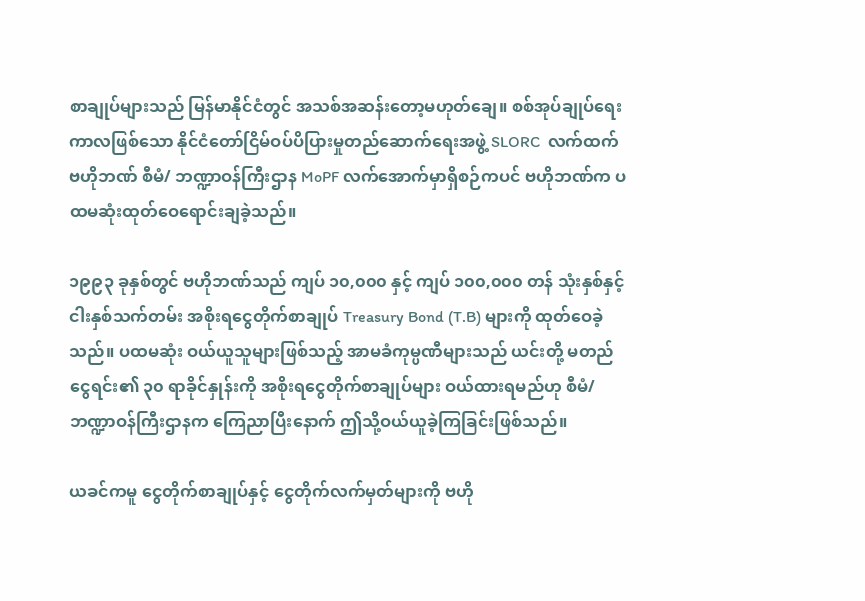စာချုပ်များသည် မြန်မာနိုင်ငံတွင် အသစ်အဆန်းတော့မဟုတ်ချေ။ စစ်အုပ်ချုပ်ရေးကာလဖြစ်သော နိုင်ငံတော်ငြိမ်ဝပ်ပိပြားမှုတည်ဆောက်ရေးအဖွဲ့ SLORC  လက်ထက် ဗဟိုဘဏ် စီမံ/ ဘဏ္ဍာဝန်ကြီးဌာန MoPF လက်အောက်မှာရှိစဉ်ကပင် ဗဟိုဘဏ်က ပထမဆုံးထုတ်ဝေရောင်းချခဲ့သည်။

၁၉၉၃ ခုနှစ်တွင် ဗဟိုဘဏ်သည် ကျပ် ၁၀,၀၀၀ နှင့် ကျပ် ၁၀၀,၀၀၀ တန် သုံးနှစ်နှင့် ငါးနှစ်သက်တမ်း အစိုးရငွေတိုက်စာချုပ် Treasury Bond (T.B) များကို ထုတ်ဝေခဲ့သည်။ ပထမဆုံး ဝယ်ယူသူများဖြစ်သည့် အာမခံကုမ္ပဏီများသည် ယင်းတို့ မတည်ငွေရင်း၏ ၃၀ ရာခိုင်နှုန်းကို အစိုးရငွေတိုက်စာချုပ်များ ဝယ်ထားရမည်ဟု စီမံ/ ဘဏ္ဍာဝန်ကြီးဌာနက ကြေညာပြီးနောက် ဤသို့ဝယ်ယူခဲ့ကြခြင်းဖြစ်သည်။

ယခင်ကမူ ငွေတိုက်စာချုပ်နှင့် ငွေတိုက်လက်မှတ်များကို ဗဟို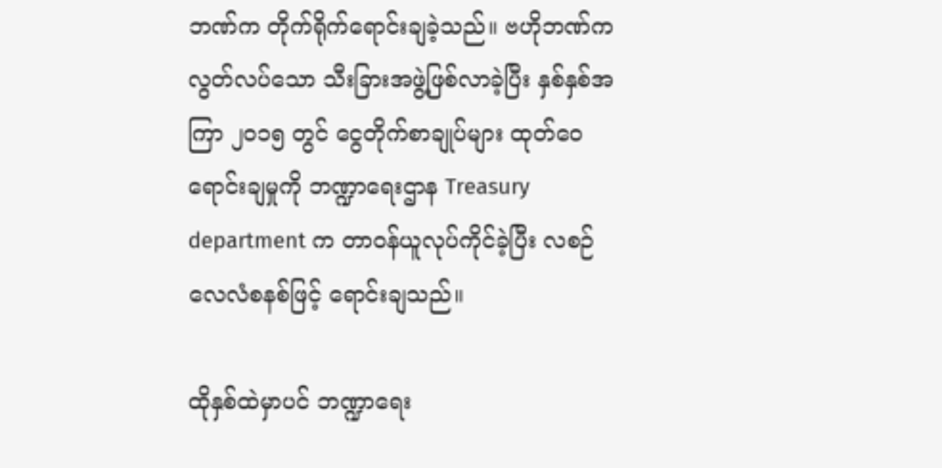ဘဏ်က တိုက်ရိုက်ရောင်းချခဲ့သည်။ ဗဟိုဘဏ်က လွတ်လပ်သော သီးခြားအဖွဲ့ဖြစ်လာခဲ့ပြီး နှစ်နှစ်အကြာ ၂၀၁၅ တွင် ငွေတိုက်စာချုပ်များ ထုတ်ဝေရောင်းချမှုကို ဘဏ္ဍာရေးဌာန Treasury department က တာဝန်ယူလုပ်ကိုင်ခဲ့ပြီး လစဉ် လေလံစနစ်ဖြင့် ရောင်းချသည်။

ထိုနှစ်ထဲမှာပင် ဘဏ္ဍာရေး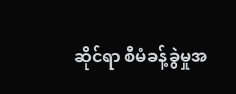ဆိုင်ရာ စီမံခန့်ခွဲမှုအ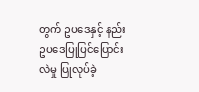တွက် ဥပဒေနှင့် နည်းဥပဒေပြုပြင်ပြောင်းလဲမှု ပြုလုပ်ခဲ့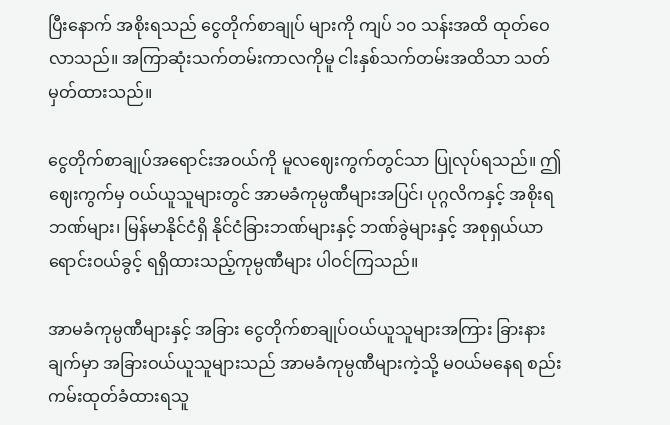ပြီးနောက် အစိုးရသည် ငွေတိုက်စာချုပ် များကို ကျပ် ၁၀ သန်းအထိ ထုတ်ဝေလာသည်။ အကြာဆုံးသက်တမ်းကာလကိုမူ ငါးနှစ်သက်တမ်းအထိသာ သတ်မှတ်ထားသည်။

ငွေတိုက်စာချုပ်အရောင်းအဝယ်ကို မူလဈေးကွက်တွင်သာ ပြုလုပ်ရသည်။ ဤဈေးကွက်မှ ဝယ်ယူသူများတွင် အာမခံကုမ္ပဏီများအပြင်၊ ပုဂ္ဂလိကနှင့် အစိုးရဘဏ်များ၊ မြန်မာနိုင်ငံရှိ နိုင်ငံခြားဘဏ်များနှင့် ဘဏ်ခွဲများနှင့် အစုရှယ်ယာရောင်းဝယ်ခွင့် ရရှိထားသည့်ကုမ္ပဏီများ ပါဝင်ကြသည်။

အာမခံကုမ္ပဏီများနှင့် အခြား ငွေတိုက်စာချုပ်ဝယ်ယူသူများအကြား ခြားနားချက်မှာ အခြားဝယ်ယူသူများသည် အာမခံကုမ္ပဏီများကဲ့သို့ မဝယ်မနေရ စည်းကမ်းထုတ်ခံထားရသူ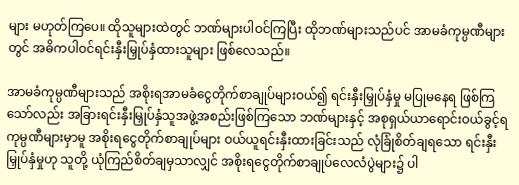များ မဟုတ်ကြပေ။ ထိုသူများထဲတွင် ဘဏ်များပါဝင်ကြပြီး ထိုဘဏ်များသည်ပင် အာမခံကုမ္ပဏီများတွင် အဓိကပါဝင်ရင်းနှီးမြှုပ်နှံထားသူများ ဖြစ်လေသည်။

အာမခံကုမ္ပဏီများသည် အစိုးရအာမခံငွေတိုက်စာချုပ်များဝယ်၍ ရင်းနှီးမြှုပ်နှံမှု မပြုမနေရ ဖြစ်ကြသော်လည်း အခြားရင်းနှီးမြှုပ်နှံသူအဖွဲ့အစည်းဖြစ်ကြသော ဘဏ်များနှင့် အစုရှယ်ယာရောင်းဝယ်ခွင့်ရ ကုမ္ပဏီများမှာမူ အစိုးရငွေတိုက်စာချုပ်များ ဝယ်ယူရင်းနှီးထားခြင်းသည် လုံခြုံစိတ်ချရသော ရင်းနှီးမြှုပ်နှံမှုဟု သူတို့ ယုံကြည်စိတ်ချမှသာလျှင် အစိုးရငွေတိုက်စာချုပ်လေလံပွဲများ၌ ပါ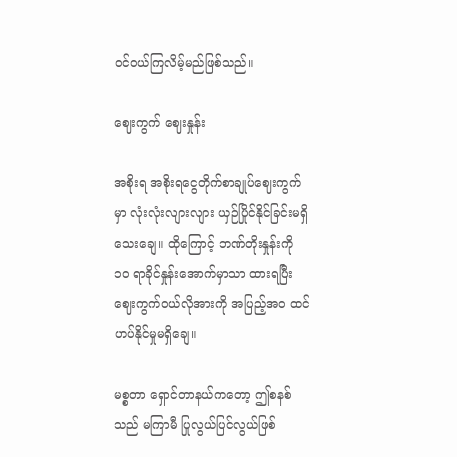ဝင်ဝယ်ကြလိမ့်မည်ဖြစ်သည်။

ဈေးကွက် ဈေးနှုန်း

အစိုးရ အစိုးရငွေတိုက်စာချုပ်ဈေးကွက်မှာ လုံးလုံးလျားလျား ယှဉ်ပြိုင်နိုင်ခြင်းမရှိသေးချေ။ ထိုကြောင့် ဘဏ်တိုးနှုန်းကို ၁၀ ရာခိုင်နှုန်းအောက်မှာသာ ထားရပြီး ဈေးကွက်ဝယ်လိုအားကို အပြည့်အဝ ထင်ဟပ်နိုင်မှုမရှိချေ။

မစ္စတာ ရှောင်တာနယ်ကတော့ ဤစနစ်သည် မကြာမီ ပြုလွယ်ပြင်လွယ်ဖြစ်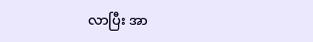လာပြီး အာ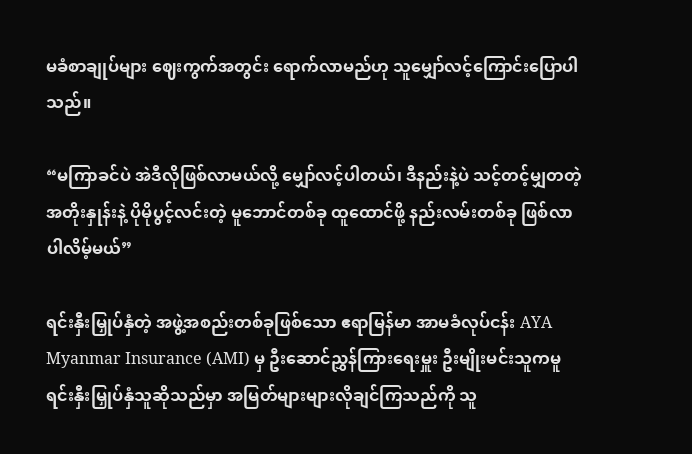မခံစာချုပ်များ ဈေးကွက်အတွင်း ရောက်လာမည်ဟု သူမျှော်လင့်ကြောင်းပြောပါသည်။

“မကြာခင်ပဲ အဲဒီလိုဖြစ်လာမယ်လို့ မျှော်လင့်ပါတယ်၊ ဒီနည်းနဲ့ပဲ သင့်တင့်မျှတတဲ့ အတိုးနှုန်းနဲ့ ပိုမိုပွင့်လင်းတဲ့ မူဘောင်တစ်ခု ထူထောင်ဖို့ နည်းလမ်းတစ်ခု ဖြစ်လာပါလိမ့်မယ်”

ရင်းနှီးမြှုပ်နှံတဲ့ အဖွဲ့အစည်းတစ်ခုဖြစ်သော ဧရာမြန်မာ အာမခံလုပ်ငန်း AYA Myanmar Insurance (AMI) မှ ဦးဆောင်ညွှန်ကြားရေးမှူး ဦးမျိုးမင်းသူကမူ ရင်းနှီးမြှုပ်နှံသူဆိုသည်မှာ အမြတ်များများလိုချင်ကြသည်ကို သူ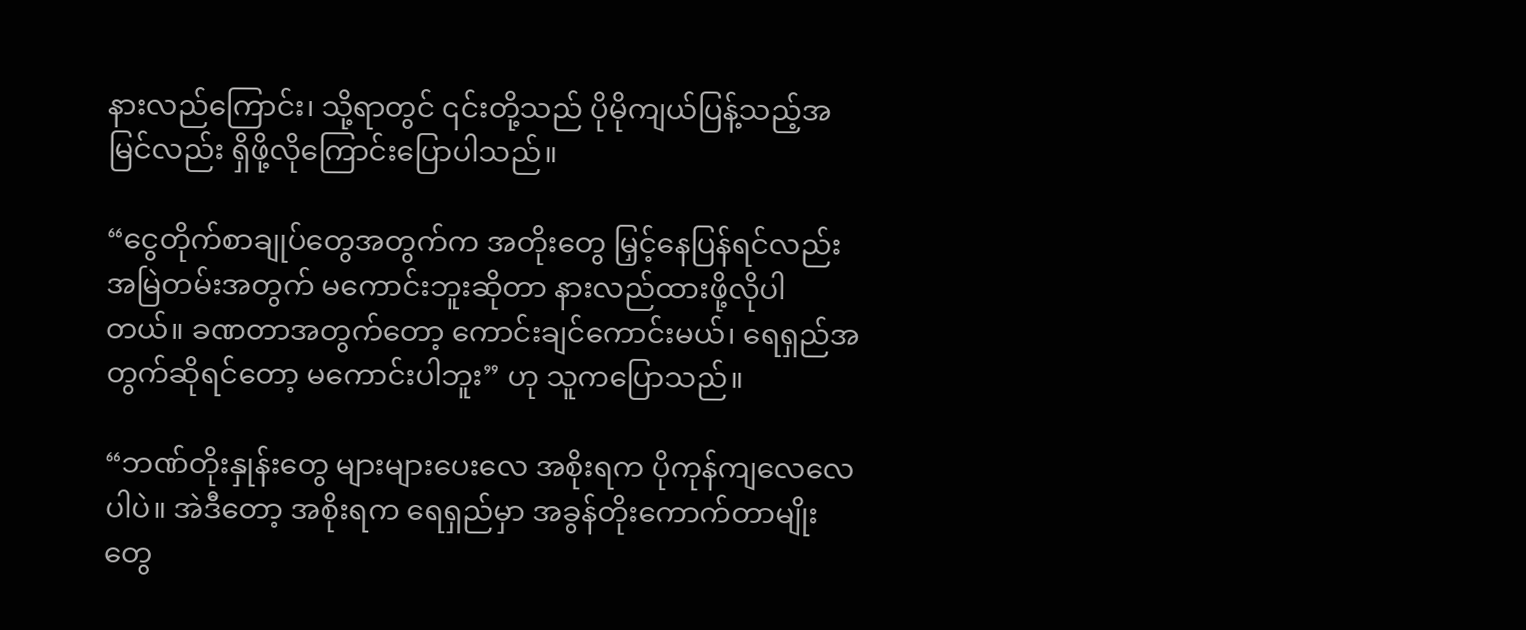နားလည်ကြောင်း၊ သို့ရာတွင် ၎င်းတို့သည် ပိုမိုကျယ်ပြန့်သည့်အမြင်လည်း ရှိဖို့လိုကြောင်းပြောပါသည်။

“ငွေတိုက်စာချုပ်တွေအတွက်က အတိုးတွေ မြှင့်နေပြန်ရင်လည်း အမြဲတမ်းအတွက် မကောင်းဘူးဆိုတာ နားလည်ထားဖို့လိုပါတယ်။ ခဏတာအတွက်တော့ ကောင်းချင်ကောင်းမယ်၊ ရေရှည်အတွက်ဆိုရင်တော့ မကောင်းပါဘူး” ဟု သူကပြောသည်။

“ဘဏ်တိုးနှုန်းတွေ များများပေးလေ အစိုးရက ပိုကုန်ကျလေလေပါပဲ။ အဲဒီတော့ အစိုးရက ရေရှည်မှာ အခွန်တိုးကောက်တာမျိုးတွေ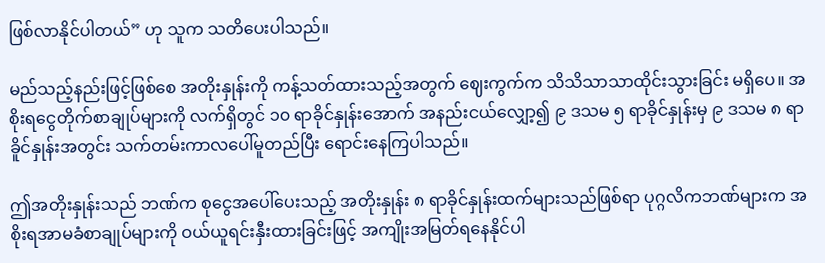ဖြစ်လာနိုင်ပါတယ်” ဟု သူက သတိပေးပါသည်။

မည်သည့်နည်းဖြင့်ဖြစ်စေ အတိုးနှုန်းကို ကန့်သတ်ထားသည့်အတွက် ဈေးကွက်က သိသိသာသာထိုင်းသွားခြင်း မရှိပေ။ အစိုးရငွေတိုက်စာချုပ်များကို လက်ရှိတွင် ၁၀ ရာခိုင်နှုန်းအောက် အနည်းငယ်လျှော့၍ ၉ ဒသမ ၅ ရာခိုင်နှုန်းမှ ၉ ဒသမ ၈ ရာခိူင်နှုန်းအတွင်း သက်တမ်းကာလပေါ်မူတည်ပြီး ရောင်းနေကြပါသည်။

ဤအတိုးနှုန်းသည် ဘဏ်က စုငွေအပေါ်ပေးသည့် အတိုးနှုန်း ၈ ရာခိုင်နှုန်းထက်များသည်ဖြစ်ရာ ပုဂ္ဂလိကဘဏ်များက အစိုးရအာမခံစာချုပ်များကို ဝယ်ယူရင်းနှီးထားခြင်းဖြင့် အကျိုးအမြတ်ရနေနိုင်ပါ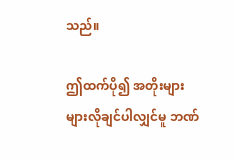သည်။

ဤထက်ပို၍ အတိုးများများလိုချင်ပါလျှင်မူ ဘဏ်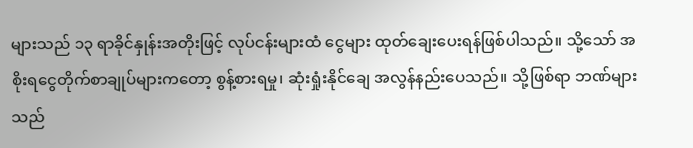များသည် ၁၃ ရာခိုင်နှုန်းအတိုးဖြင့် လုပ်ငန်းများထံ ငွေများ ထုတ်ချေးပေးရန်ဖြစ်ပါသည်။ သို့သော် အစိုးရငွေတိုက်စာချုပ်များကတော့ စွန့်စားရမှု၊ ဆုံးရှုံးနိုင်ချေ အလွန်နည်းပေသည်။ သို့ဖြစ်ရာ ဘဏ်များသည်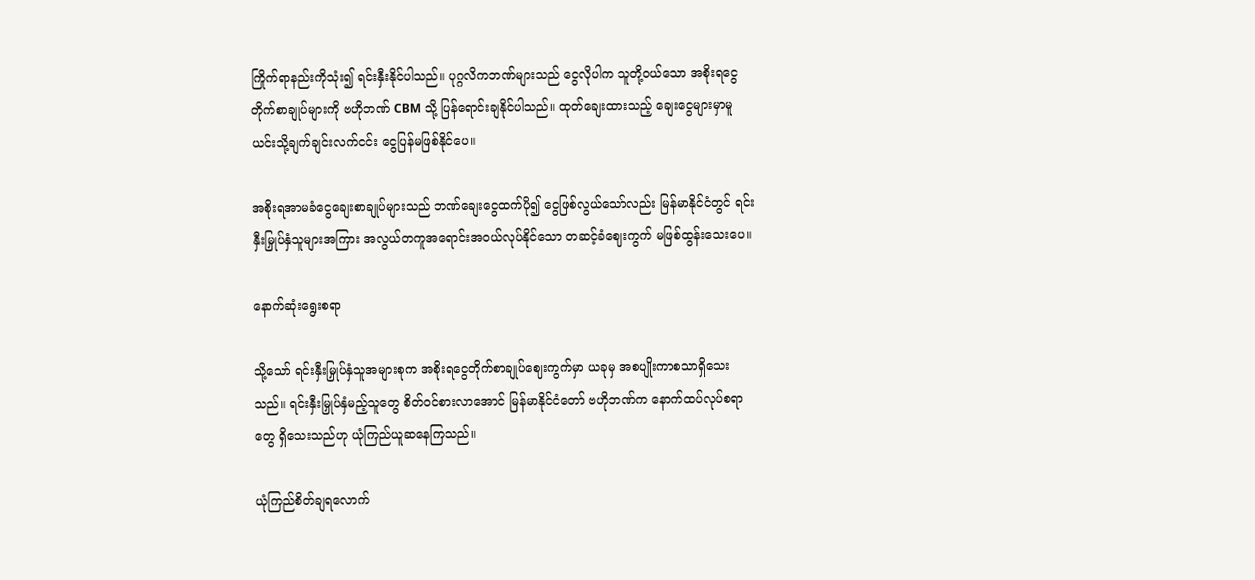ကြိုက်ရာနည်းကိုသုံး၍ ရင်းနှီးနိုင်ပါသည်။ ပုဂ္ဂလိကဘဏ်များသည် ငွေလိုပါက သူတို့ဝယ်သော အစိုးရငွေတိုက်စာချုပ်များကို ဗဟိုဘဏ် CBM သို့ ပြန်ရောင်းချနိုင်ပါသည်။ ထုတ်ချေးထားသည့် ချေးငွေများမှာမူ ယင်းသို့ချက်ချင်းလက်ငင်း ငွေပြန်မဖြစ်နိုင်ပေ။

အစိုးရအာမခံငွေချေးစာချုပ်များသည် ဘဏ်ချေးငွေထက်ပို၍ ငွေဖြစ်လွယ်သော်လည်း မြန်မာနိုင်ငံတွင် ရင်းနှီးမြှုပ်နှံသူများအကြား အလွယ်တကူအရောင်းအဝယ်လုပ်နိုင်သော တဆင့်ခံဈေးကွက် မဖြစ်ထွန်းသေးပေ။

နောက်ဆုံးရွေးစရာ

သို့သော် ရင်းနှီးမြှုပ်နှံသူအများစုက အစိုးရငွေတိုက်စာချုပ်ဈေးကွက်မှာ ယခုမှ အစပျိုးကာစသာရှိသေးသည်။ ရင်းနှီးမြှုပ်နှံမည့်သူတွေ စိတ်ဝင်စားလာအောင် မြန်မာနိုင်ငံတော် ဗဟိုဘဏ်က နောက်ထပ်လုပ်စရာတွေ ရှိသေးသည်ဟု ယုံကြည်ယူဆနေကြသည်။

ယုံကြည်စိတ်ချရလောက်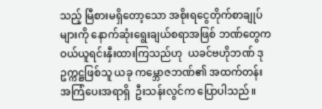သည့် မြီစားမရှိတော့သော အစိုးရငွေတိုက်စာချုပ်များကို နောက်ဆုံးရွေးချယ်စရာအဖြစ် ဘဏ်တွေက ဝယ်ယူရင်းနှီးထားကြသည်ဟု  ယခင်ဗဟိုဘဏ် ဒုဥက္ကဋ္ဌဖြစ်သူ ယခု ကမ္ဘောဇဘဏ်၏ အထက်တန်း အကြံပေးအရာရှိ  ဦးသန်းလွင်က ပြောပါသည်။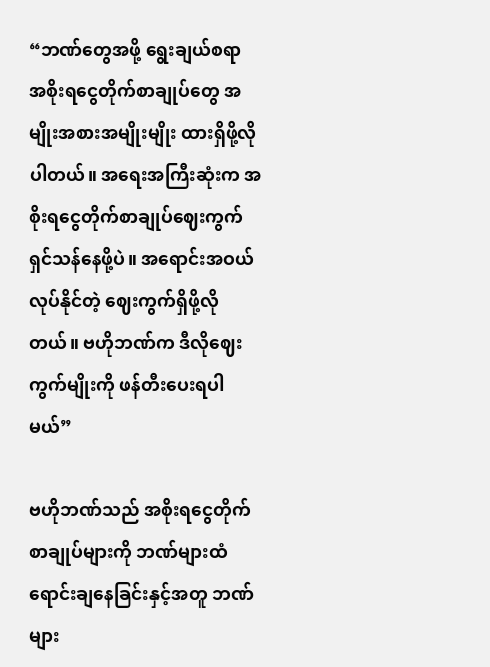“ဘဏ်တွေအဖို့ ရွေးချယ်စရာ အစိုးရငွေတိုက်စာချုပ်တွေ အမျိုးအစားအမျိုးမျိုး ထားရှိဖို့လိုပါတယ်။ အရေးအကြီးဆုံးက အစိုးရငွေတိုက်စာချုပ်ဈေးကွက် ရှင်သန်နေဖို့ပဲ။ အရောင်းအဝယ်လုပ်နိုင်တဲ့ ဈေးကွက်ရှိဖို့လိုတယ်။ ဗဟိုဘဏ်က ဒီလိုဈေးကွက်မျိုးကို ဖန်တီးပေးရပါမယ်”

ဗဟိုဘဏ်သည် အစိုးရငွေတိုက်စာချုပ်များကို ဘဏ်များထံ ရောင်းချနေခြင်းနှင့်အတူ ဘဏ်များ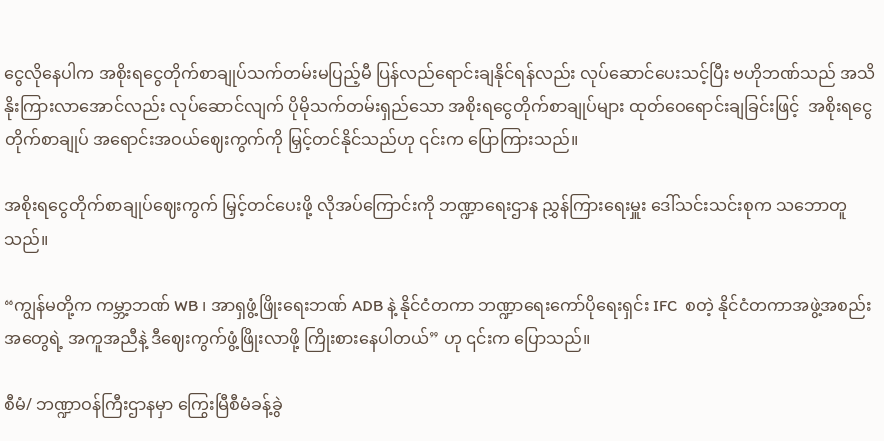ငွေလိုနေပါက အစိုးရငွေတိုက်စာချုပ်သက်တမ်းမပြည့်မီ ပြန်လည်ရောင်းချနိုင်ရန်လည်း လုပ်ဆောင်ပေးသင့်ပြီး ဗဟိုဘဏ်သည် အသိနိုးကြားလာအောင်လည်း လုပ်ဆောင်လျက် ပိုမိုသက်တမ်းရှည်သော အစိုးရငွေတိုက်စာချုပ်များ ထုတ်ဝေရောင်းချခြင်းဖြင့်  အစိုးရငွေတိုက်စာချုပ် အရောင်းအဝယ်ဈေးကွက်ကို မြှင့်တင်နိုင်သည်ဟု ၎င်းက ပြောကြားသည်။

အစိုးရငွေတိုက်စာချုပ်ဈေးကွက် မြှင့်တင်ပေးဖို့ လိုအပ်ကြောင်းကို ဘဏ္ဍာရေးဌာန ညွှန်ကြားရေးမှူး ဒေါ်သင်းသင်းစုက သဘောတူသည်။

“ကျွန်မတို့က ကမ္ဘာ့ဘဏ် WB ၊ အာရှဖွံ့ဖြိုးရေးဘဏ် ADB နဲ့ နိုင်ငံတကာ ဘဏ္ဍာရေးကော်ပိုရေးရှင်း IFC  စတဲ့ နိုင်ငံတကာအဖွဲ့အစည်းအတွေရဲ့ အကူအညီနဲ့ ဒီဈေးကွက်ဖွံ့ဖြိုးလာဖို့ ကြိုးစားနေပါတယ်” ဟု ၎င်းက ပြောသည်။

စီမံ/ ဘဏ္ဍာဝန်ကြီးဌာနမှာ ကြွေးမြီစီမံခန့်ခွဲ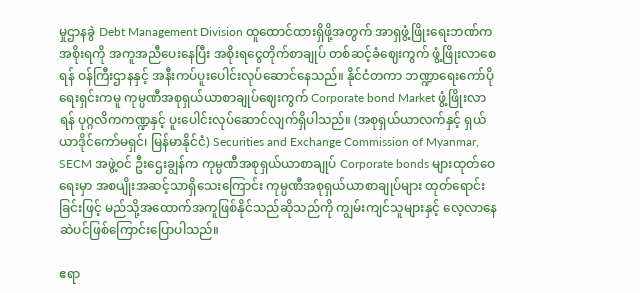မှုဌာနခွဲ Debt Management Division ထူထောင်ထားရှိဖို့အတွက် အာရှဖွံ့ဖြိုးရေးဘဏ်က အစိုးရကို အကူအညီပေးနေပြီး အစိုးရငွေတိုက်စာချုပ် တစ်ဆင့်ခံဈေးကွက် ဖွံ့ဖြိုးလာစေရန် ဝန်ကြီးဌာနနှင့် အနီးကပ်ပူးပေါင်းလုပ်ဆောင်နေသည်။ နိုင်ငံတကာ ဘဏ္ဍာရေးကော်ပိုရေးရှင်းကမူ ကုမ္ပဏီအစုရှယ်ယာစာချုပ်ဈေးကွက် Corporate bond Market ဖွံ့ဖြိုးလာရန် ပုဂ္ဂလိကကဏ္ဍနှင့် ပူးပေါင်းလုပ်ဆောင်လျက်ရှိပါသည်။ (အစုရှယ်ယာလက်နှင့် ရှယ်ယာဒိုင်ကော်မရှင်၊ မြန်မာနိုင်ငံ) Securities and Exchange Commission of Myanmar, SECM အဖွဲ့ဝင် ဦးဌေးချွန်က ကုမ္ပဏီအစုရှယ်ယာစာချုပ် Corporate bonds များထုတ်ဝေရေးမှာ အစပျိုးအဆင့်သာရှိသေးကြောင်း ကုမ္ပဏီအစုရှယ်ယာစာချုပ်များ ထုတ်ရောင်းခြင်းဖြင့် မည်သို့အထောက်အကူဖြစ်နိုင်သည်ဆိုသည်ကို ကျွမ်းကျင်သူများနှင့် လေ့လာနေဆဲပင်ဖြစ်ကြောင်းပြောပါသည်။

ဧရာ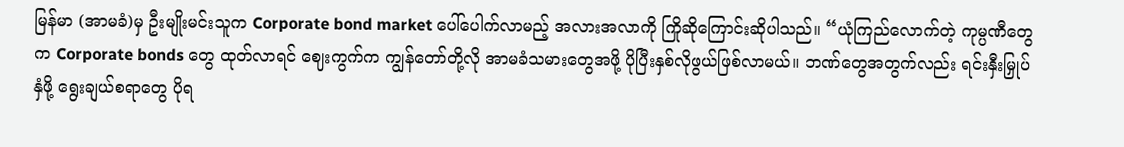မြန်မာ (အာမခံ)မှ ဦးမျိုးမင်းသူက Corporate bond market ပေါ်ပေါက်လာမည့် အလားအလာကို ကြိုဆိုကြောင်းဆိုပါသည်။ “ယုံကြည်လောက်တဲ့ ကုမ္ပဏီတွေက Corporate bonds တွေ ထုတ်လာရင် ဈေးကွက်က ကျွန်တော်တို့လို အာမခံသမားတွေအဖို့ ပိုပြီးနှစ်လိုဖွယ်ဖြစ်လာမယ်။ ဘဏ်တွေအတွက်လည်း ရင်းနှီးမြှုပ်နှံဖို့ ရွေးချယ်စရာတွေ ပိုရ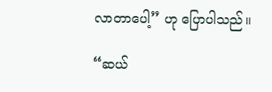လာတာပေါ့” ဟု ပြောပါသည်။

“ဆယ်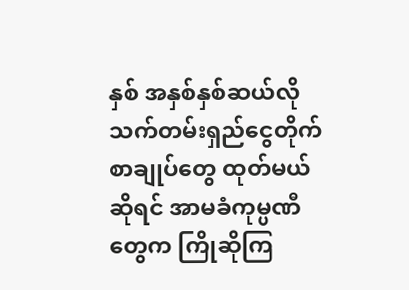နှစ် အနှစ်နှစ်ဆယ်လို သက်တမ်းရှည်ငွေတိုက်စာချုပ်တွေ ထုတ်မယ်ဆိုရင် အာမခံကုမ္ပဏီတွေက ကြိုဆိုကြ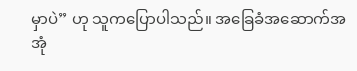မှာပဲ” ဟု သူကပြောပါသည်။ အခြေခံအဆောက်အအုံ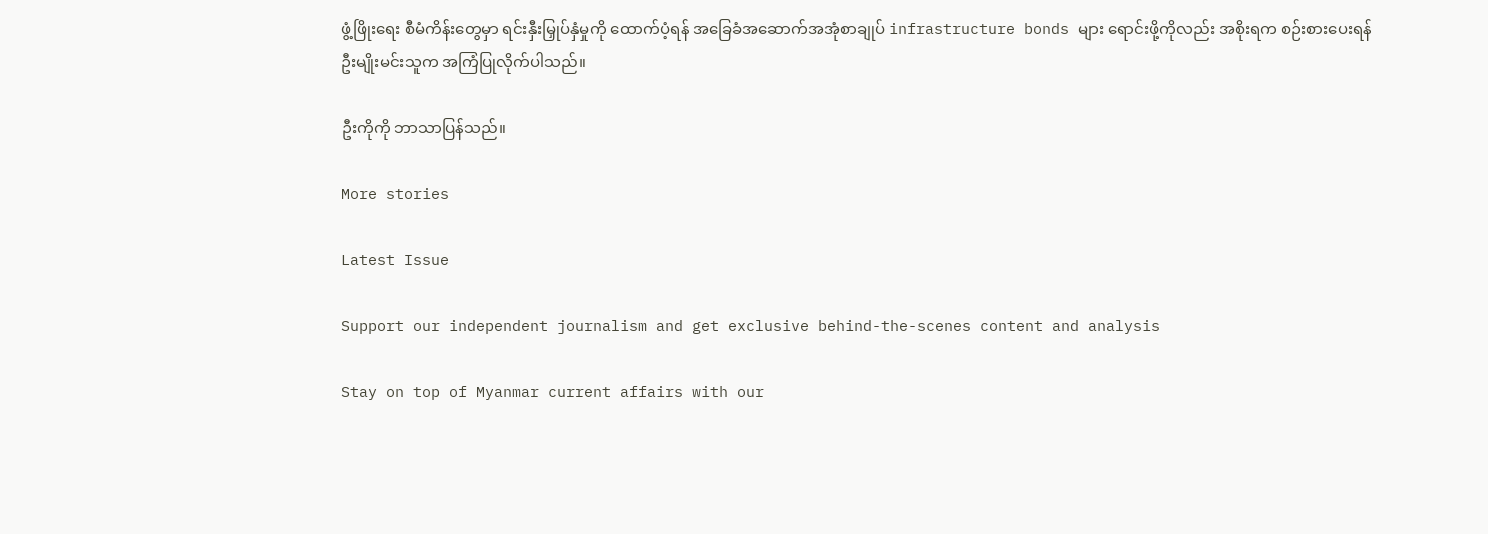ဖွံ့ဖြိုးရေး စီမံကိန်းတွေမှာ ရင်းနှီးမြှုပ်နှံမှုကို ထောက်ပံ့ရန် အခြေခံအဆောက်အအုံစာချုပ် infrastructure bonds များ ရောင်းဖို့ကိုလည်း အစိုးရက စဉ်းစားပေးရန် ဦးမျိုးမင်းသူက အကြံပြုလိုက်ပါသည်။

ဦးကိုကို ဘာသာပြန်သည်။

More stories

Latest Issue

Support our independent journalism and get exclusive behind-the-scenes content and analysis

Stay on top of Myanmar current affairs with our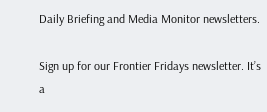Daily Briefing and Media Monitor newsletters.

Sign up for our Frontier Fridays newsletter. It’s a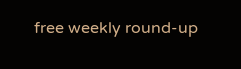free weekly round-up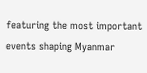featuring the most important events shaping Myanmar